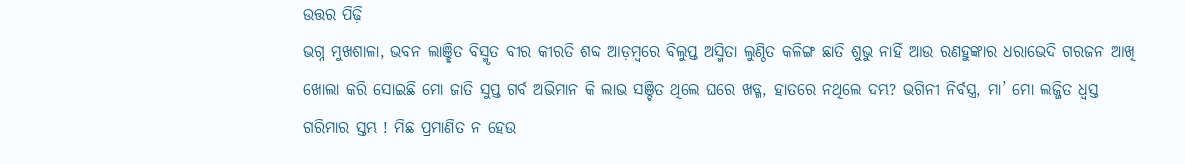ଉତ୍ତର ପିଢ଼ି
ଭଗ୍ନ ମୁଖଶାଳା, ଭବନ ଲାଞ୍ଛିତ ବିସ୍ମୃତ ବୀର କୀରତି ଶବ୍ଦ ଆଡ଼ମ୍ବରେ ବିଲୁପ୍ତ ଅସ୍ମିତା ଲୁଣ୍ଠିତ କଳିଙ୍ଗ ଛାତି ଶୁଭୁ ନାହିଁ ଆଉ ରଣହୁଙ୍କାର ଧରାଭେଦି ଗରଜନ ଆଖି ଖୋଲା କରି ସୋଇଛି ମୋ ଜାତି ସୁପ୍ତ ଗର୍ବ ଅଭିମାନ କି ଲାଭ ସଞ୍ଚିତ ଥିଲେ ଘରେ ଖଡ୍ଗ, ହାତରେ ନଥିଲେ ଦମ୍ଭ? ଭଗିନୀ ନିର୍ବସ୍ତ୍ର, ମା’ ମୋ ଲଜ୍ଜିତ ଧ୍ୱସ୍ତ ଗରିମାର ସ୍ତମ୍ଭ ! ମିଛ ପ୍ରମାଣିତ ନ ହେଉ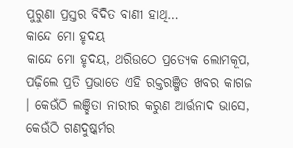ପୁରୁଣା ପ୍ରସ୍ତର ବିଦିତ ବାଣୀ ହାଥି…
କାନ୍ଦେ ମୋ ହୃଦୟ
କାନ୍ଦେ ମୋ ହୃଦୟ, ଥରିଉଠେ ପ୍ରତ୍ୟେକ ଲୋମକୂପ, ପଢ଼ିଲେ ପ୍ରତି ପ୍ରଭାତେ ଏହି ରକ୍ତରଞ୍ଜିତ ଖବର କାଗଜ । କେଉଁଠି ଲଞ୍ଛିତା ନାରୀର କରୁଣ ଆର୍ତ୍ତନାଦ ଭାସେ, କେଉଁଠି ଗଣଦୁଷ୍କର୍ମର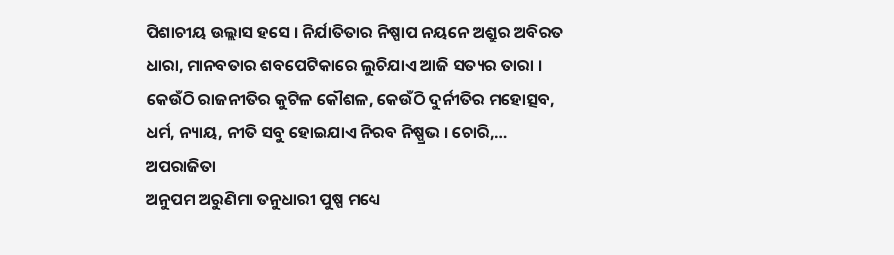ପିଶାଚୀୟ ଉଲ୍ଲାସ ହସେ । ନିର୍ଯାତିତାର ନିଷ୍ପାପ ନୟନେ ଅଶ୍ରୁର ଅବିରତ ଧାରା, ମାନବତାର ଶବପେଟିକାରେ ଲୁଚିଯାଏ ଆଜି ସତ୍ୟର ତାରା । କେଉଁଠି ରାଜନୀତିର କୁଟିଳ କୌଶଳ, କେଉଁଠି ଦୁର୍ନୀତିର ମହୋତ୍ସବ, ଧର୍ମ, ନ୍ୟାୟ, ନୀତି ସବୁ ହୋଇଯାଏ ନିରବ ନିଷ୍ପ୍ରଭ । ଚୋରି,…
ଅପରାଜିତା
ଅନୁପମ ଅରୁଣିମା ତନୁଧାରୀ ପୁଷ୍ପ ମଧ୍ୟେ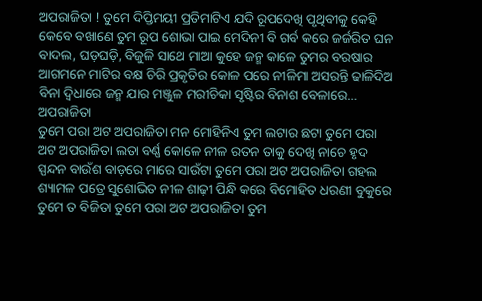ଅପରାଜିତା ! ତୁମେ ଦିପ୍ତିମୟୀ ପ୍ରତିମାଟିଏ ଯଦି ରୂପଦେଖି ପୃଥିବୀକୁ କେହି କେବେ ବଖାଣେ ତୁମ ରୂପ ଶୋଭା ପାଇ ମେଦିନୀ ବି ଗର୍ବ କରେ ଜର୍ଜରିତ ଘନ ବାଦଲ, ଘଡ଼ଘଡ଼ି, ବିଜୁଳି ସାଥେ ମାଆ କୁହେ ଜନ୍ମ କାଳେ ତୁମର ବରଷାର ଆଗମନେ ମାଟିର ବକ୍ଷ ଚିରି ପ୍ରକୃତିର କୋଳ ପରେ ନୀଳିମା ଅସରନ୍ତି ଢାଳିଦିଅ ବିନା ଦ୍ୱିଧାରେ ଜନ୍ମ ଯାର ମଞ୍ଜୁଳ ମରୀଚିକା ସୃଷ୍ଟିର ବିନାଶ ବେଳାରେ…
ଅପରାଜିତା
ତୁମେ ପରା ଅଟ ଅପରାଜିତା ମନ ମୋହିନିଏ ତୁମ ଲଟାର ଛଟା ତୁମେ ପରା ଅଟ ଅପରାଜିତା ଲତା ବର୍ଣ୍ଣ କୋଳେ ନୀଳ ରତନ ତାକୁ ଦେଖି ନାଚେ ହୃଦ ସ୍ପନ୍ଦନ ବାଉଁଶ ବାଡ଼ରେ ମାରେ ସାଉଁଟା ତୁମେ ପରା ଅଟ ଅପରାଜିତା ଗହଲ ଶ୍ୟାମଳ ପତ୍ରେ ସୁଶୋଭିତ ନୀଳ ଶାଢ଼ୀ ପିନ୍ଧି କରେ ବିମୋହିତ ଧରଣୀ ବୁକୁରେ ତୁମେ ତ ବିଜିତା ତୁମେ ପରା ଅଟ ଅପରାଜିତା ତୁମ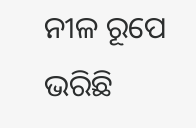ନୀଳ ରୂପେ ଭରିଛି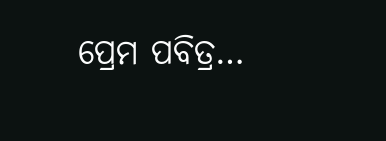ପ୍ରେମ ପବିତ୍ର…